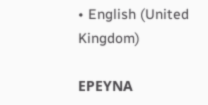• English (United Kingdom)

ΕΡΕΥΝΑ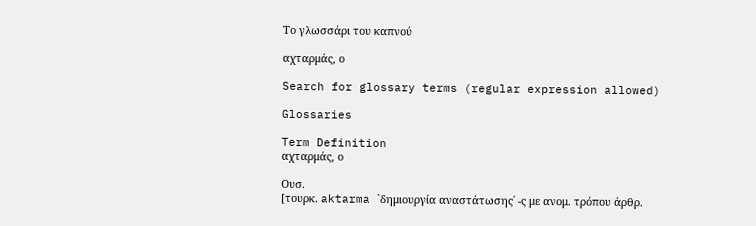Το γλωσσάρι του καπνού

αχταρμάς, ο

Search for glossary terms (regular expression allowed)

Glossaries

Term Definition
αχταρμάς, ο

Ουσ.
[τουρκ. aktarma `δημιουργία αναστάτωσης΄ -ς με ανομ. τρόπου άρθρ.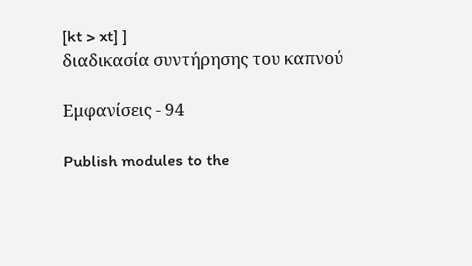[kt > xt] ]
διαδικασία συντήρησης του καπνού

Εμφανίσεις - 94

Publish modules to the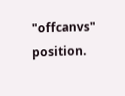"offcanvs" position.